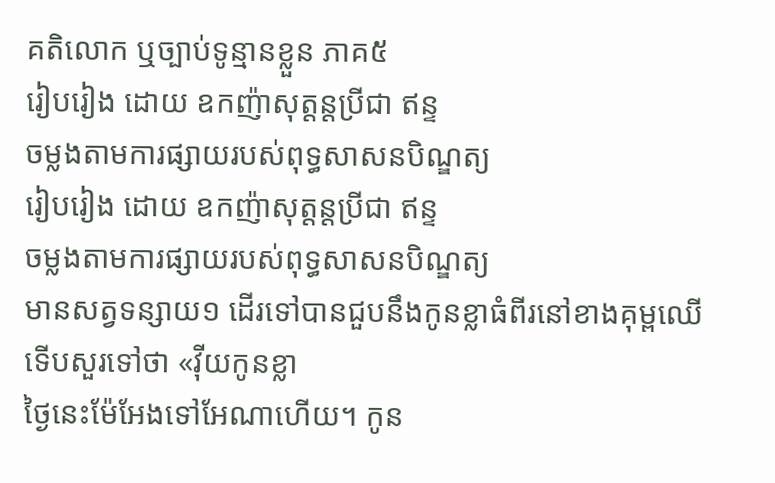គតិលោក ឬច្បាប់ទូន្មានខ្លួន ភាគ៥
រៀបរៀង ដោយ ឧកញ៉ាសុត្ដន្ដប្រីជា ឥន្ទ
ចម្លងតាមការផ្សាយរបស់ពុទ្ធសាសនបិណ្ឌត្យ
រៀបរៀង ដោយ ឧកញ៉ាសុត្ដន្ដប្រីជា ឥន្ទ
ចម្លងតាមការផ្សាយរបស់ពុទ្ធសាសនបិណ្ឌត្យ
មានសត្វទន្សាយ១ ដើរទៅបានជួបនឹងកូនខ្លាធំពីរនៅខាងគុម្ពឈើ
ទើបសួរទៅថា «វ៉ីយកូនខ្លា
ថ្ងៃនេះម៉ែអែងទៅអែណាហើយ។ កូន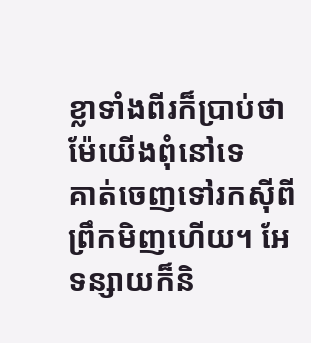ខ្លាទាំងពីរក៏ប្រាប់ថាម៉ែយើងពុំនៅទេ
គាត់ចេញទៅរកស៊ីពីព្រឹកមិញហើយ។ អែទន្សាយក៏និ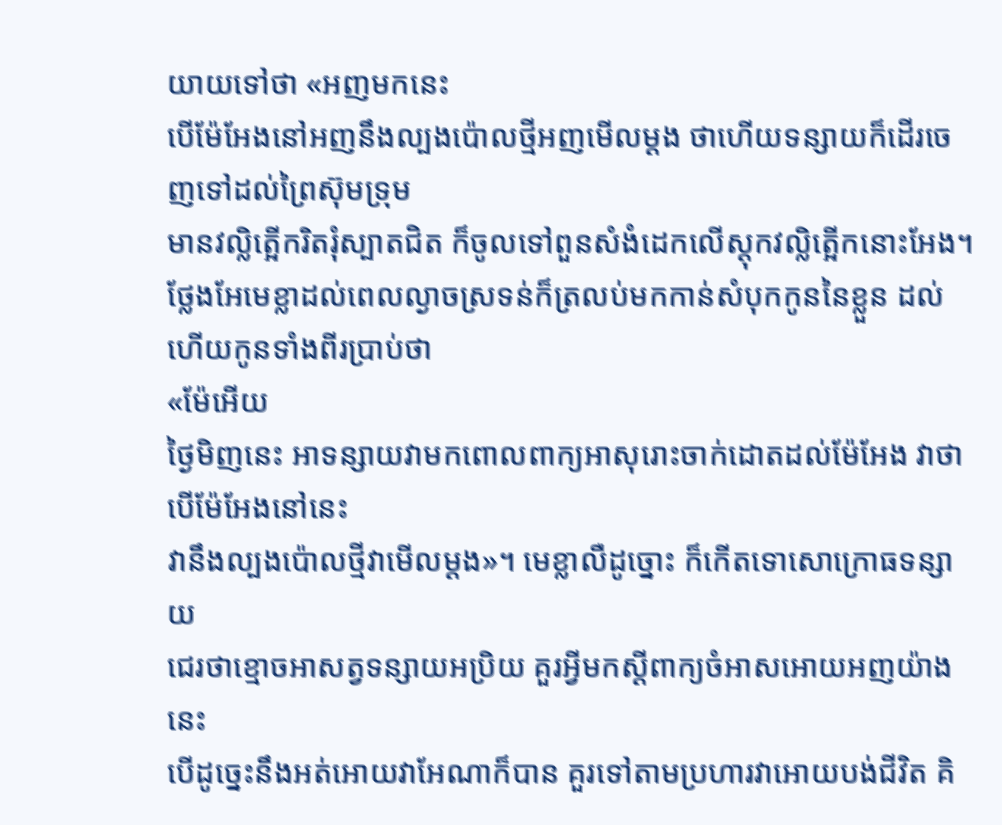យាយទៅថា «អញមកនេះ
បើម៉ែអែងនៅអញនឹងល្បងប៉ោលថ្មីអញមើលម្ដង ថាហើយទន្សាយក៏ដើរចេញទៅដល់ព្រៃស៊ុមទ្រុម
មានវល្លិត្អើករិតរុំស្បាតជិត ក៏ចូលទៅពួនសំងំដេកលើស្ដុកវល្លិត្អើកនោះអែង។
ថ្លែងអែមេខ្លាដល់ពេលល្ងាចស្រទន់ក៏ត្រលប់មកកាន់សំបុកកូននៃខ្លួន ដល់ហើយកូនទាំងពីរប្រាប់ថា
«ម៉ែអើយ
ថ្ងៃមិញនេះ អាទន្សាយវាមកពោលពាក្យអាសុរោះចាក់ដោតដល់ម៉ែអែង វាថាបើម៉ែអែងនៅនេះ
វានឹងល្បងប៉ោលថ្មីវាមើលម្ដង»។ មេខ្លាលឺដូច្នោះ ក៏កើតទោសោក្រោធទន្សាយ
ជេរថាខ្មោចអាសត្វទន្សាយអប្រិយ គួរអ្វីមកស្ដីពាក្យចំអាសអោយអញយ៉ាងនេះ
បើដូច្នេះនឹងអត់អោយវាអែណាក៏បាន គួរទៅតាមប្រហារវាអោយបង់ជីវិត គិ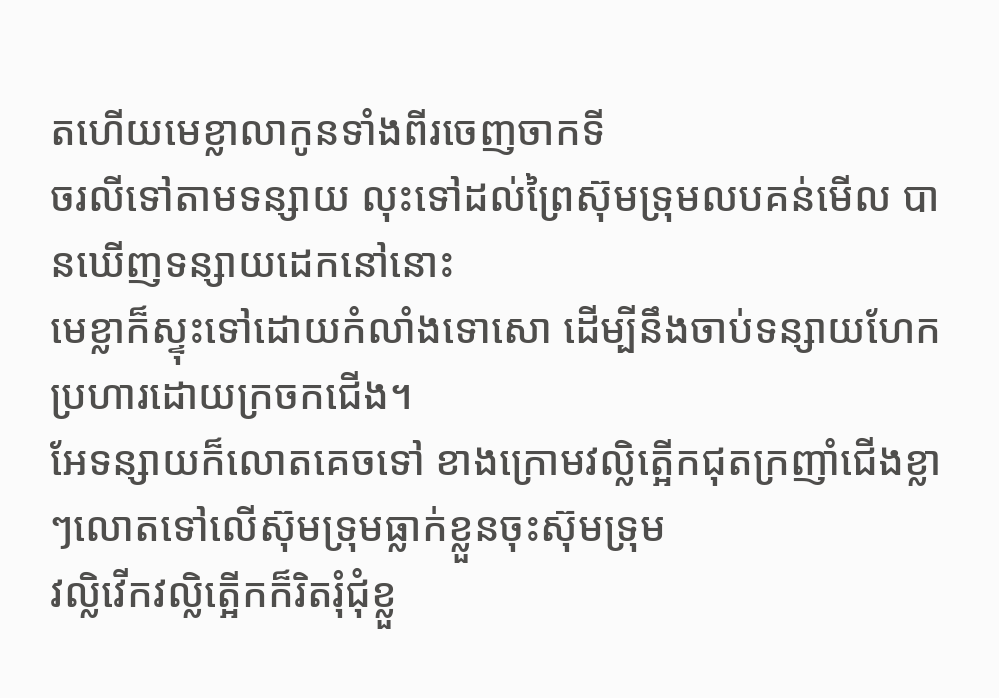តហើយមេខ្លាលាកូនទាំងពីរចេញចាកទី
ចរលីទៅតាមទន្សាយ លុះទៅដល់ព្រៃស៊ុមទ្រុមលបគន់មើល បានឃើញទន្សាយដេកនៅនោះ
មេខ្លាក៏ស្ទុះទៅដោយកំលាំងទោសោ ដើម្បីនឹងចាប់ទន្សាយហែកប្រហារដោយក្រចកជើង។
អែទន្សាយក៏លោតគេចទៅ ខាងក្រោមវល្លិត្អើកជុតក្រញាំជើងខ្លា ៗលោតទៅលើស៊ុមទ្រុមធ្លាក់ខ្លួនចុះស៊ុមទ្រុម
វល្លិវើកវល្លិត្អើកក៏រិតរុំជុំខ្លួ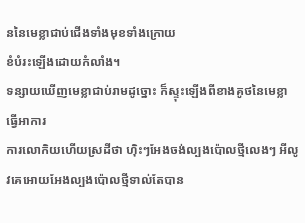ននៃមេខ្លាជាប់ជើងទាំងមុខទាំងក្រោយ
ខំបំរះឡើងដោយកំលាំង។
ទន្សាយឃើញមេខ្លាជាប់រាមដូច្នោះ ក៏ស្ទុះឡើងពីខាងគូថនៃមេខ្លាធ្វើអាការ
ការលោកិយហើយស្រដីថា ហ៊ិះៗអែងចង់ល្បងប៉ោលថ្មីលេងៗ អីលូវគេអោយអែងល្បងប៉ោលថ្មីទាល់តែបាន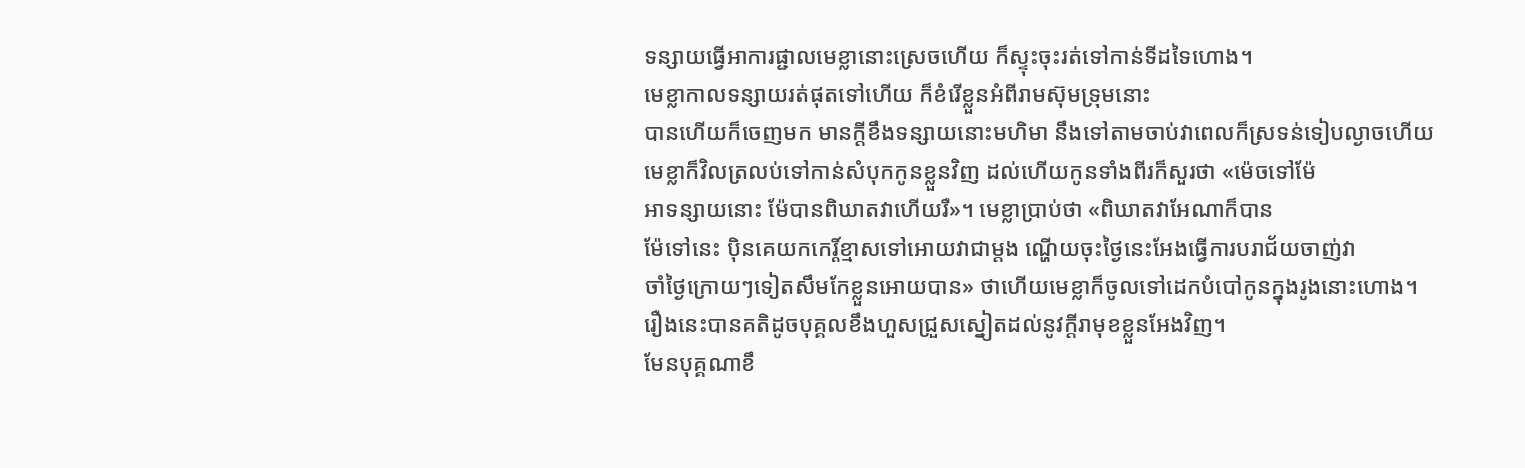ទន្សាយធ្វើអាការផ្ជាលមេខ្លានោះស្រេចហើយ ក៏ស្ទុះចុះរត់ទៅកាន់ទីដទៃហោង។
មេខ្លាកាលទន្សាយរត់ផុតទៅហើយ ក៏ខំរើខ្លួនអំពីរាមស៊ុមទ្រុមនោះ
បានហើយក៏ចេញមក មានក្ដីខឹងទន្សាយនោះមហិមា នឹងទៅតាមចាប់វាពេលក៏ស្រទន់ទៀបល្ងាចហើយ
មេខ្លាក៏វិលត្រលប់ទៅកាន់សំបុកកូនខ្លួនវិញ ដល់ហើយកូនទាំងពីរក៏សួរថា «ម៉េចទៅម៉ែ
អាទន្សាយនោះ ម៉ែបានពិឃាតវាហើយរឺ»។ មេខ្លាប្រាប់ថា «ពិឃាតវាអែណាក៏បាន
ម៉ែទៅនេះ ប៉ិនគេយកកេរ្ដិ៍ខ្មាសទៅអោយវាជាម្ដង ណ្ហើយចុះថ្ងៃនេះអែងធ្វើការបរាជ័យចាញ់វា
ចាំថ្ងៃក្រោយៗទៀតសឹមកែខ្លួនអោយបាន» ថាហើយមេខ្លាក៏ចូលទៅដេកបំបៅកូនក្នុងរូងនោះហោង។
រឿងនេះបានគតិដូចបុគ្គលខឹងហួសជ្រួសស្នៀតដល់នូវក្ដីរាមុខខ្លួនអែងវិញ។
មែនបុគ្គណាខឹ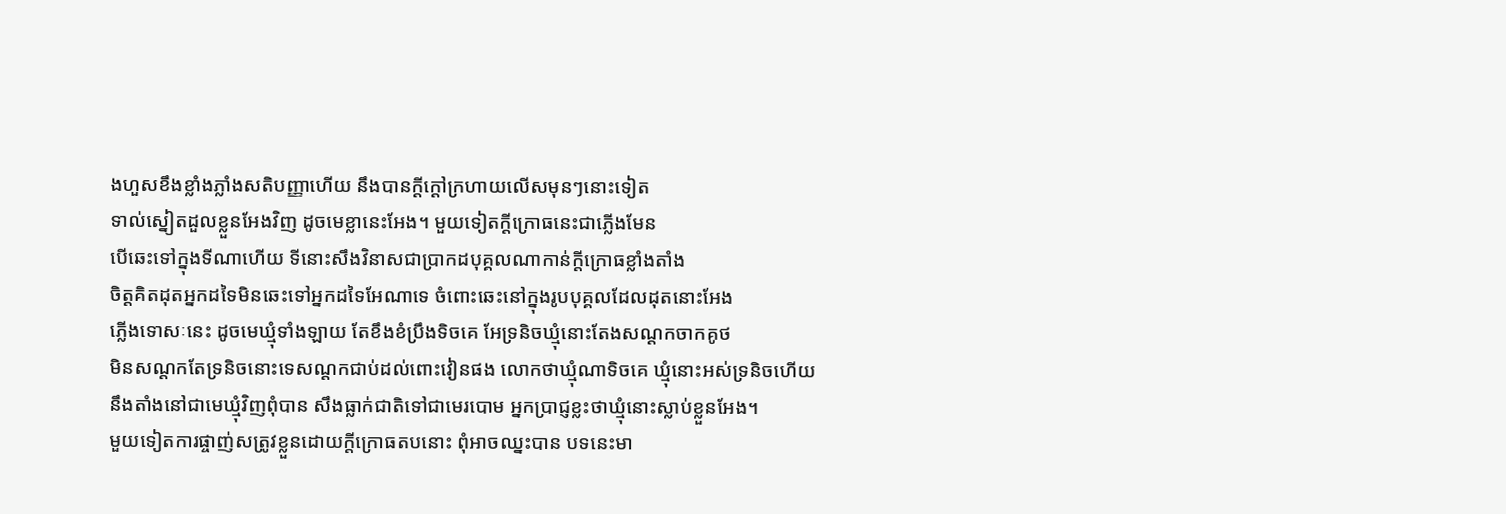ងហួសខឹងខ្លាំងភ្លាំងសតិបញ្ញាហើយ នឹងបានក្ដីក្ដៅក្រហាយលើសមុនៗនោះទៀត
ទាល់ស្នៀតដួលខ្លួនអែងវិញ ដូចមេខ្លានេះអែង។ មួយទៀតក្ដីក្រោធនេះជាភ្លើងមែន
បើឆេះទៅក្នុងទីណាហើយ ទីនោះសឹងវិនាសជាប្រាកដបុគ្គលណាកាន់ក្ដីក្រោធខ្លាំងតាំង
ចិត្ដគិតដុតអ្នកដទៃមិនឆេះទៅអ្នកដទៃអែណាទេ ចំពោះឆេះនៅក្នុងរូបបុគ្គលដែលដុតនោះអែង
ភ្លើងទោសៈនេះ ដូចមេឃ្មុំទាំងឡាយ តែខឹងខំប្រឹងទិចគេ អែទ្រនិចឃ្មុំនោះតែងសណ្ដកចាកគូថ
មិនសណ្ដកតែទ្រនិចនោះទេសណ្ដកជាប់ដល់ពោះវៀនផង លោកថាឃ្មុំណាទិចគេ ឃ្មុំនោះអស់ទ្រនិចហើយ
នឹងតាំងនៅជាមេឃ្មុំវិញពុំបាន សឹងធ្លាក់ជាតិទៅជាមេរបោម អ្នកប្រាជ្ញខ្លះថាឃ្មុំនោះស្លាប់ខ្លួនអែង។
មួយទៀតការផ្ចាញ់សត្រូវខ្លួនដោយក្ដីក្រោធតបនោះ ពុំអាចឈ្នះបាន បទនេះមា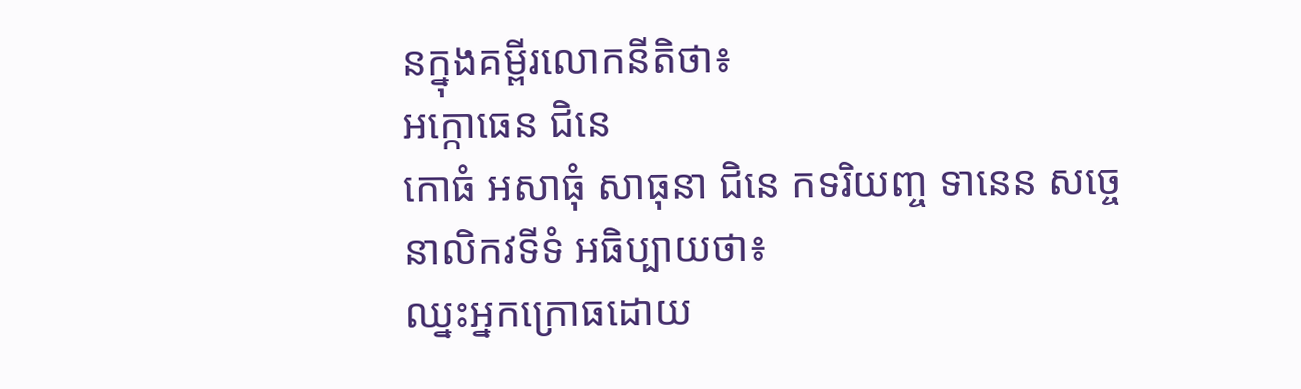នក្នុងគម្ពីរលោកនីតិថា៖
អក្កោធេន ជិនេ
កោធំ អសាធុំ សាធុនា ជិនេ កទរិយញ្ច ទានេន សច្ចេនាលិកវទីទំ អធិប្បាយថា៖
ឈ្នះអ្នកក្រោធដោយ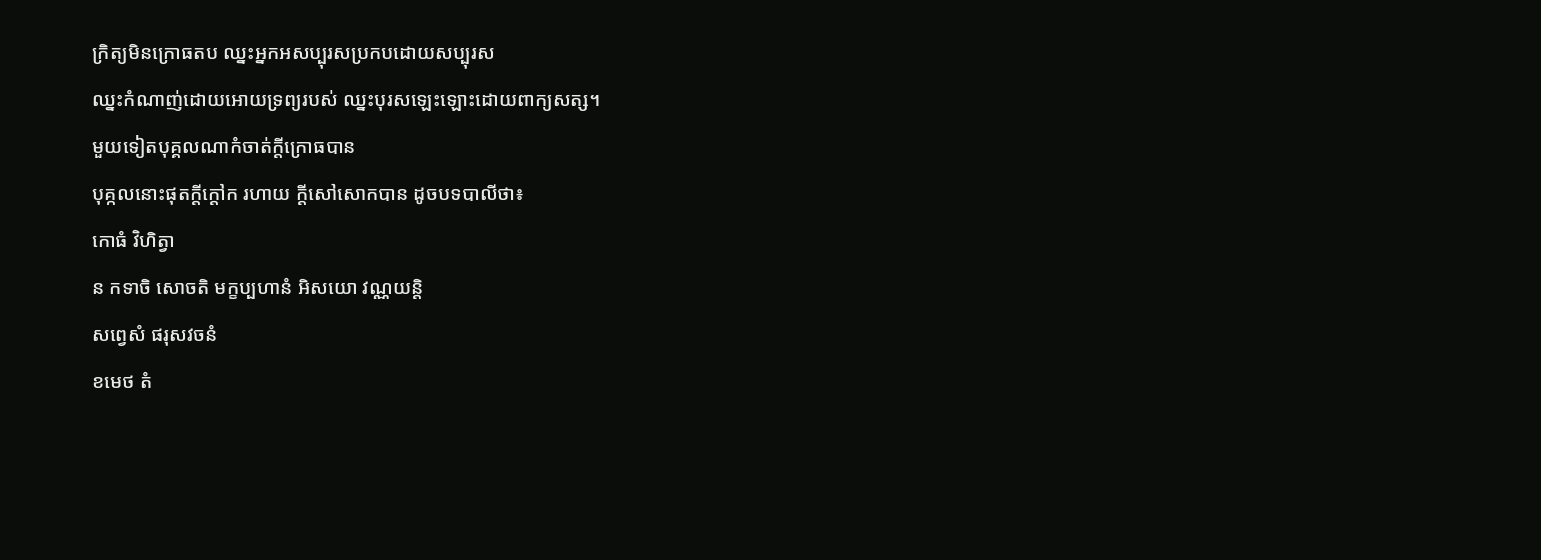ក្រិត្យមិនក្រោធតប ឈ្នះអ្នកអសប្បុរសប្រកបដោយសប្បុរស
ឈ្នះកំណាញ់ដោយអោយទ្រព្យរបស់ ឈ្នះបុរសឡេះឡោះដោយពាក្យសត្ស។
មួយទៀតបុគ្គលណាកំចាត់ក្ដីក្រោធបាន
បុគ្កលនោះផុតក្ដីក្ដៅក រហាយ ក្ដីសៅសោកបាន ដូចបទបាលីថា៖
កោធំ វិហិត្វា
ន កទាចិ សោចតិ មក្ខប្បហានំ អិសយោ វណ្ណយន្ដិ
សព្វេសំ ផរុសវចនំ
ខមេថ តំ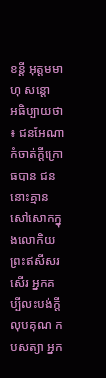ខន្ដី អុត្ដមមាហុ សន្តោ
អធិប្បាយថា ៖ ជនអែណាកំចាត់ក្ដីក្រោធបាន ជននោះគ្មានសៅសោកក្នុងលោកិយ
ព្រះឥសីសរសើរ អ្នកគប្បីលះបង់ក្ដីលុបគុណ កបសត្យា អ្នក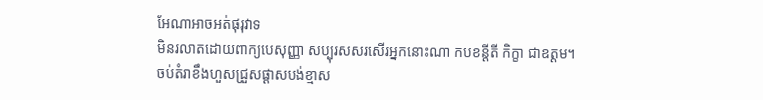អែណាអាចអត់ផុរុវាទ
មិនរលាតដោយពាក្យបេសុញ្ញា សប្បុរសសរសើរអ្នកនោះណា កបខន្ដីតី កិក្ខា ជាឧត្ដម។
ចប់តំរាខឹងហួសជ្រួសផ្ដាសបង់ខ្មាស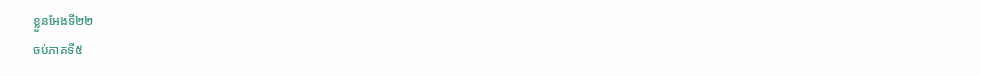ខ្លួនអែងទី២២
ចប់ភាគទី៥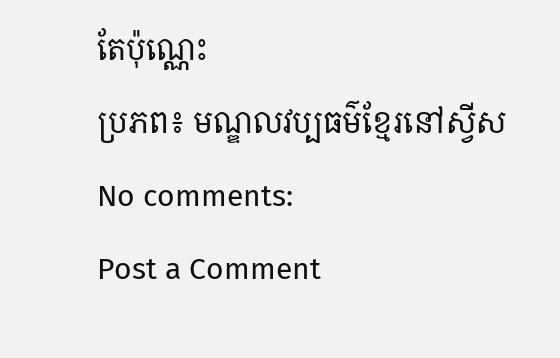តែប៉ុណ្ណេះ
ប្រភព៖ មណ្ឌលវប្បធម៌ខ្មែរនៅស្វីស
No comments:
Post a Comment